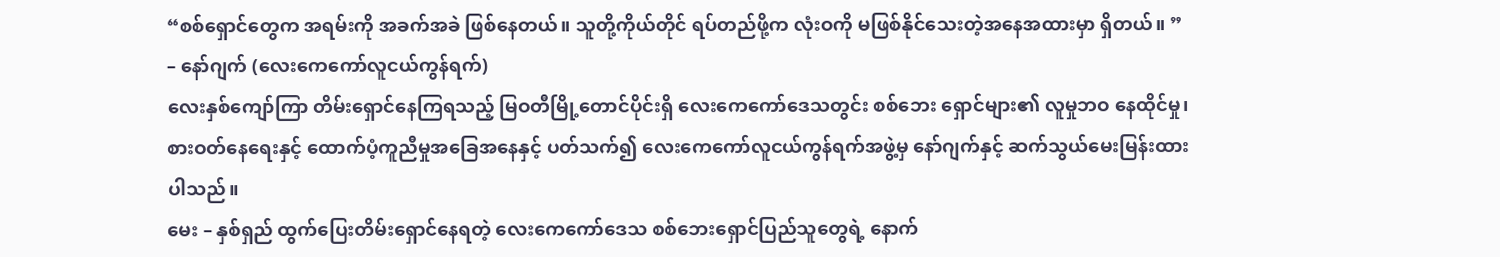“စစ်ရှောင်တွေက အရမ်းကို အခက်အခဲ ဖြစ်နေတယ်။ သူတို့ကိုယ်တိုင် ရပ်တည်ဖို့က လုံးဝကို မဖြစ်နိုင်သေးတဲ့အနေအထားမှာ ရှိတယ်။ ” – နော်ဂျက် (လေးကေကော်လူငယ်ကွန်ရက်)
လေးနှစ်ကျော်ကြာ တိမ်းရှောင်နေကြရသည့် မြဝတီမြို့တောင်ပိုင်းရှိ လေးကေကော်ဒေသတွင်း စစ်ဘေး ရှောင်များ၏ လူမှုဘဝ နေထိုင်မှု၊ စားဝတ်နေရေးနှင့် ထောက်ပံ့ကူညီမှုအခြေအနေနှင့် ပတ်သက်၍ လေးကေကော်လူငယ်ကွန်ရက်အဖွဲ့မှ နော်ဂျက်နှင့် ဆက်သွယ်မေးမြန်းထားပါသည်။
မေး – နှစ်ရှည် ထွက်ပြေးတိမ်းရှောင်နေရတဲ့ လေးကေကော်ဒေသ စစ်ဘေးရှောင်ပြည်သူတွေရဲ့ နောက်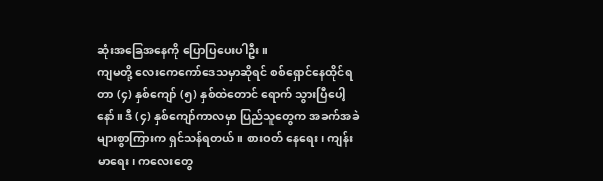ဆုံးအခြေအနေကို ပြောပြပေးပါဦး။
ကျမတို့ လေးကေကော်ဒေသမှာဆိုရင် စစ်ရှောင်နေထိုင်ရတာ (၄) နှစ်ကျော် (၅) နှစ်ထဲတောင် ရောက် သွားပြီပေါ့နော်။ ဒီ (၄) နှစ်ကျော်ကာလမှာ ပြည်သူတွေက အခက်အခဲများစွာကြားက ရှင်သန်ရတယ်။ စားဝတ် နေရေး၊ ကျန်းမာရေး၊ ကလေးတွေ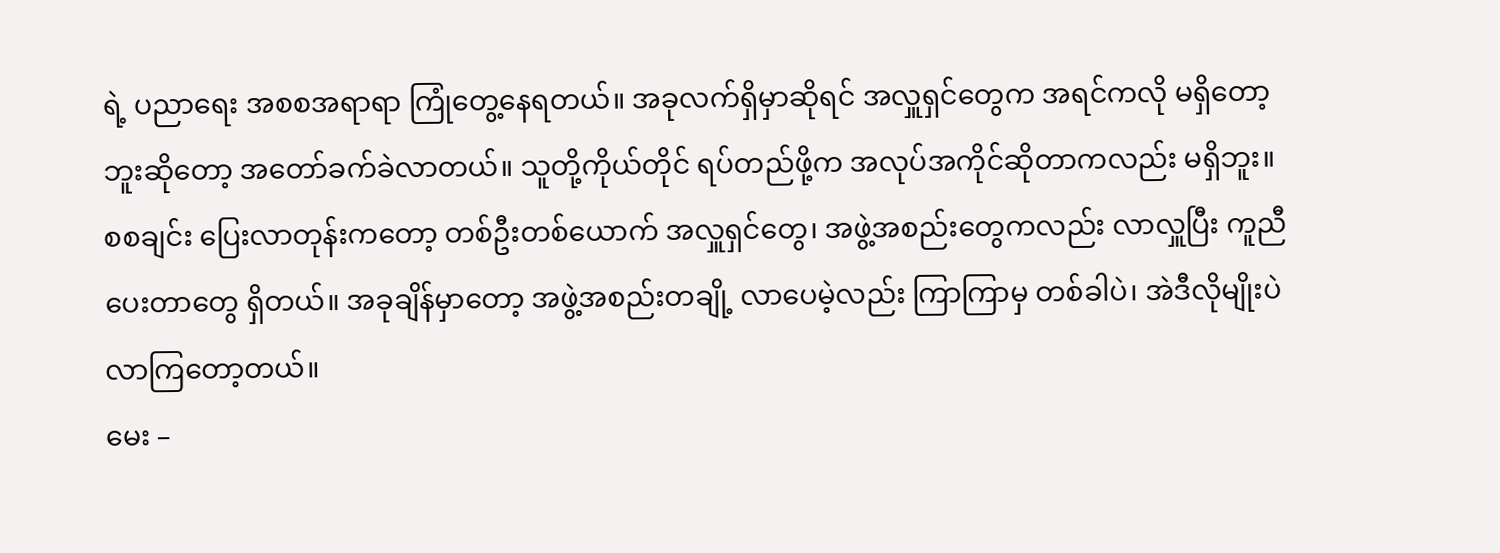ရဲ့ ပညာရေး အစစအရာရာ ကြုံတွေ့နေရတယ်။ အခုလက်ရှိမှာဆိုရင် အလှူရှင်တွေက အရင်ကလို မရှိတော့ဘူးဆိုတော့ အတော်ခက်ခဲလာတယ်။ သူတို့ကိုယ်တိုင် ရပ်တည်ဖို့က အလုပ်အကိုင်ဆိုတာကလည်း မရှိဘူး။
စစချင်း ပြေးလာတုန်းကတော့ တစ်ဦးတစ်ယောက် အလှူရှင်တွေ၊ အဖွဲ့အစည်းတွေကလည်း လာလှူပြီး ကူညီပေးတာတွေ ရှိတယ်။ အခုချိန်မှာတော့ အဖွဲ့အစည်းတချို့ လာပေမဲ့လည်း ကြာကြာမှ တစ်ခါပဲ၊ အဲဒီလိုမျိုးပဲ လာကြတော့တယ်။
မေး –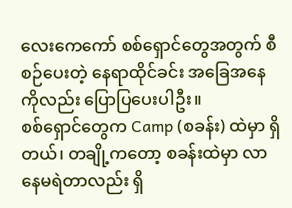လေးကေကော် စစ်ရှောင်တွေအတွက် စီစဉ်ပေးတဲ့ နေရာထိုင်ခင်း အခြေအနေကိုလည်း ပြောပြပေးပါဦး။
စစ်ရှောင်တွေက Camp (စခန်း) ထဲမှာ ရှိတယ်၊ တချို့ကတော့ စခန်းထဲမှာ လာနေမရဲတာလည်း ရှိ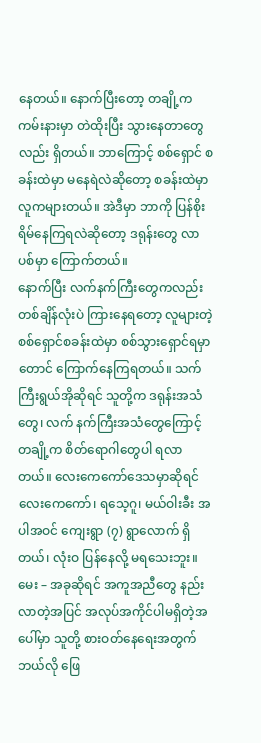နေတယ်။ နောက်ပြီးတော့ တချို့က ကမ်းနားမှာ တဲထိုးပြီး သွားနေတာတွေလည်း ရှိတယ်။ ဘာကြောင့် စစ်ရှောင် စခန်းထဲမှာ မနေရဲလဲဆိုတော့ စခန်းထဲမှာ လူကများတယ်။ အဲဒီမှာ ဘာကို ပြန်စိုးရိမ်နေကြရလဲဆိုတော့ ဒရုန်းတွေ လာပစ်မှာ ကြောက်တယ်။
နောက်ပြီး လက်နက်ကြီးတွေကလည်း တစ်ချိန်လုံးပဲ ကြားနေရတော့ လူများတဲ့ စစ်ရှောင်စခန်းထဲမှာ စစ်သွားရှောင်ရမှာတောင် ကြောက်နေကြရတယ်။ သက်ကြီးရွယ်အိုဆိုရင် သူတို့က ဒရုန်းအသံတွေ၊ လက် နက်ကြီးအသံတွေကြောင့် တချို့က စိတ်ရောဂါတွေပါ ရလာတယ်။ လေးကေကော်ဒေသမှာဆိုရင် လေးကေကော်၊ ရသေ့ဂူ၊ မယ်ဝါးခီး အပါအဝင် ကျေးရွာ (၇) ရွာလောက် ရှိတယ်၊ လုံးဝ ပြန်နေလို့ မရသေးဘူး။
မေး – အခုဆိုရင် အကူအညီတွေ နည်းလာတဲ့အပြင် အလုပ်အကိုင်ပါမရှိတဲ့အပေါ်မှာ သူတို့ စားဝတ်နေရေးအတွက် ဘယ်လို ဖြေ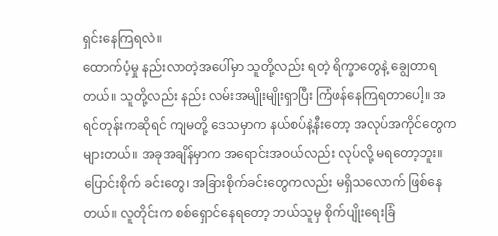ရှင်းနေကြရလဲ။
ထောက်ပံ့မှု နည်းလာတဲ့အပေါ်မှာ သူတို့လည်း ရတဲ့ ရိက္ခာတွေနဲ့ ချွေတာရတယ်။ သူတို့လည်း နည်း လမ်းအမျိုးမျိုးရှာပြီး ကြံဖန်နေကြရတာပေါ့။ အရင်တုန်းကဆိုရင် ကျမတို့ ဒေသမှာက နယ်စပ်နဲ့နီးတော့ အလုပ်အကိုင်တွေက များတယ်။ အခုအချိန်မှာက အရောင်းအဝယ်လည်း လုပ်လို့ မရတော့ဘူး။ ပြောင်းစိုက် ခင်းတွေ၊ အခြားစိုက်ခင်းတွေကလည်း မရှိသလောက် ဖြစ်နေတယ်။ လူတိုင်းက စစ်ရှောင်နေရတော့ ဘယ်သူမှ စိုက်ပျိုးရေးခြံ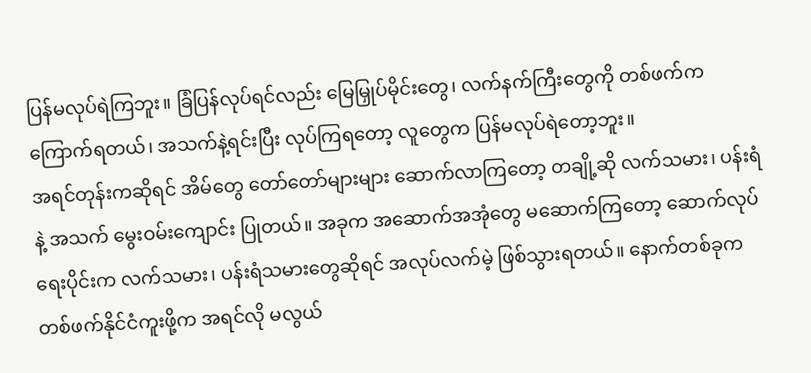ပြန်မလုပ်ရဲကြဘူး။ ခြံပြန်လုပ်ရင်လည်း မြေမြှုပ်မိုင်းတွေ၊ လက်နက်ကြီးတွေကို တစ်ဖက်က ကြောက်ရတယ်၊ အသက်နဲ့ရင်းပြီး လုပ်ကြရတော့ လူတွေက ပြန်မလုပ်ရဲတော့ဘူး။
အရင်တုန်းကဆိုရင် အိမ်တွေ တော်တော်များများ ဆောက်လာကြတော့ တချို့ဆို လက်သမား၊ ပန်းရံနဲ့ အသက် မွေးဝမ်းကျောင်း ပြုတယ်။ အခုက အဆောက်အအုံတွေ မဆောက်ကြတော့ ဆောက်လုပ်ရေးပိုင်းက လက်သမား၊ ပန်းရံသမားတွေဆိုရင် အလုပ်လက်မဲ့ ဖြစ်သွားရတယ်။ နောက်တစ်ခုက တစ်ဖက်နိုင်ငံကူးဖို့က အရင်လို မလွယ်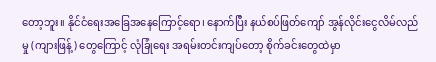တော့ဘူး။ နိုင်ငံရေးအခြေအနေကြောင့်ရော၊ နောက်ပြီး နယ်စပ်ဖြတ်ကျော် အွန်လိုင်းငွေလိမ်လည်မှု (ကျားဖြန့်) တွေကြောင့် လုံခြုံရေး အရမ်းတင်းကျပ်တော့ စိုက်ခင်းတွေထဲမှာ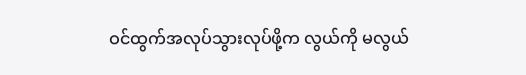ဝင်ထွက်အလုပ်သွားလုပ်ဖို့က လွယ်ကို မလွယ်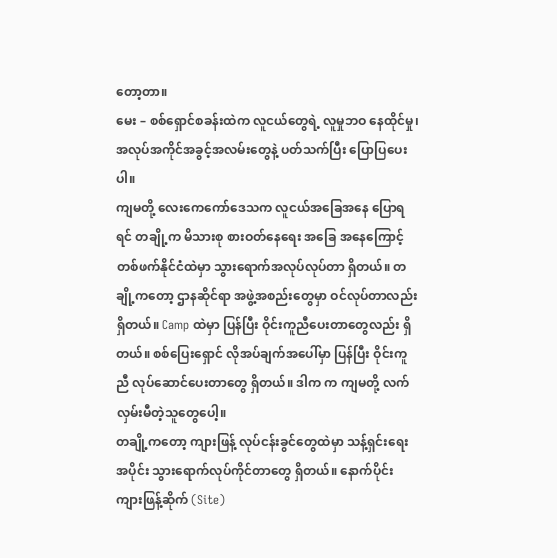တော့တာ။
မေး – စစ်ရှောင်စခန်းထဲက လူငယ်တွေရဲ့ လူမှုဘဝ နေထိုင်မှု၊ အလုပ်အကိုင်အခွင့်အလမ်းတွေနဲ့ ပတ်သက်ပြီး ပြောပြပေးပါ။
ကျမတို့ လေးကေကော်ဒေသက လူငယ်အခြေအနေ ပြောရရင် တချို့က မိသားစု စားဝတ်နေရေး အခြေ အနေကြောင့် တစ်ဖက်နိုင်ငံထဲမှာ သွားရောက်အလုပ်လုပ်တာ ရှိတယ်။ တချို့ကတော့ ဌာနဆိုင်ရာ အဖွဲ့အစည်းတွေမှာ ဝင်လုပ်တာလည်း ရှိတယ်။ Camp ထဲမှာ ပြန်ပြီး ဝိုင်းကူညီပေးတာတွေလည်း ရှိတယ်။ စစ်ပြေးရှောင် လိုအပ်ချက်အပေါ်မှာ ပြန်ပြီး ဝိုင်းကူညီ လုပ်ဆောင်ပေးတာတွေ ရှိတယ်။ ဒါက က ကျမတို့ လက်လှမ်းမီတဲ့သူတွေပေါ့။
တချို့ကတော့ ကျားဖြန့် လုပ်ငန်းခွင်တွေထဲမှာ သန့်ရှင်းရေးအပိုင်း သွားရောက်လုပ်ကိုင်တာတွေ ရှိတယ်။ နောက်ပိုင်း ကျားဖြန့်ဆိုက် (Site)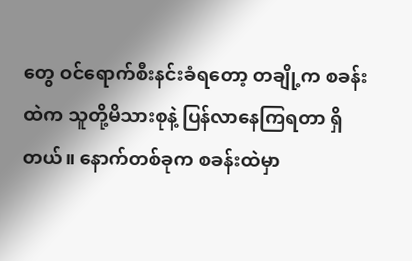တွေ ဝင်ရောက်စီးနင်းခံရတော့ တချို့က စခန်းထဲက သူတို့မိသားစုနဲ့ ပြန်လာနေကြရတာ ရှိတယ်။ နောက်တစ်ခုက စခန်းထဲမှာ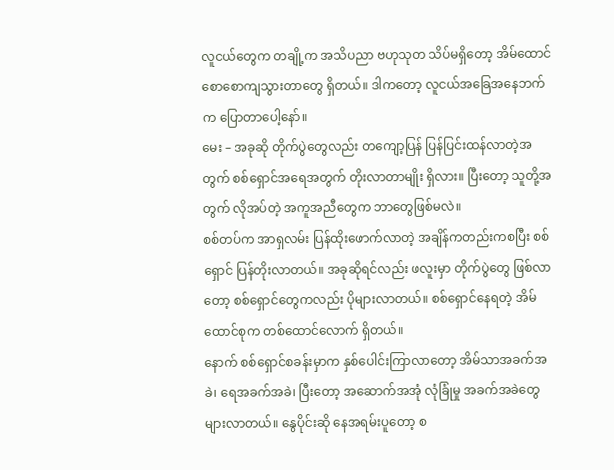လူငယ်တွေက တချို့က အသိပညာ ဗဟုသုတ သိပ်မရှိတော့ အိမ်ထောင်စောစောကျသွားတာတွေ ရှိတယ်။ ဒါကတော့ လူငယ်အခြေအနေဘက်က ပြောတာပေါ့နော်။
မေး – အခုဆို တိုက်ပွဲတွေလည်း တကျော့ပြန် ပြန်ပြင်းထန်လာတဲ့အတွက် စစ်ရှောင်အရေအတွက် တိုးလာတာမျိုး ရှိလား။ ပြီးတော့ သူတို့အတွက် လိုအပ်တဲ့ အကူအညီတွေက ဘာတွေဖြစ်မလဲ။
စစ်တပ်က အာရှလမ်း ပြန်ထိုးဖောက်လာတဲ့ အချိန်ကတည်းကစပြီး စစ်ရှောင် ပြန်တိုးလာတယ်။ အခုဆိုရင်လည်း ဖလူးမှာ တိုက်ပွဲတွေ ဖြစ်လာတော့ စစ်ရှောင်တွေကလည်း ပိုများလာတယ်။ စစ်ရှောင်နေရတဲ့ အိမ်ထောင်စုက တစ်ထောင်လောက် ရှိတယ်။
နောက် စစ်ရှောင်စခန်းမှာက နှစ်ပေါင်းကြာလာတော့ အိမ်သာအခက်အခဲ၊ ရေအခက်အခဲ၊ ပြီးတော့ အဆောက်အအုံ လုံခြုံမှု အခက်အခဲတွေ များလာတယ်။ နွေပိုင်းဆို နေအရမ်းပူတော့ စ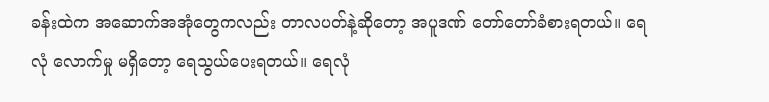ခန်းထဲက အဆောက်အအုံတွေကလည်း တာလပတ်နဲ့ဆိုတော့ အပူဒဏ် တော်တော်ခံစားရတယ်။ ရေလုံ လောက်မှု မရှိတော့ ရေသွယ်ပေးရတယ်။ ရေလုံ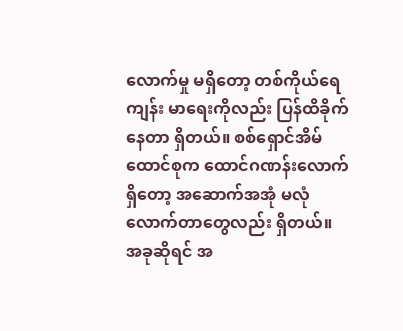လောက်မှု မရှိတော့ တစ်ကိုယ်ရေကျန်း မာရေးကိုလည်း ပြန်ထိခိုက်နေတာ ရှိတယ်။ စစ်ရှောင်အိမ်ထောင်စုက ထောင်ဂဏန်းလောက် ရှိတော့ အဆောက်အအုံ မလုံလောက်တာတွေလည်း ရှိတယ်။
အခုဆိုရင် အ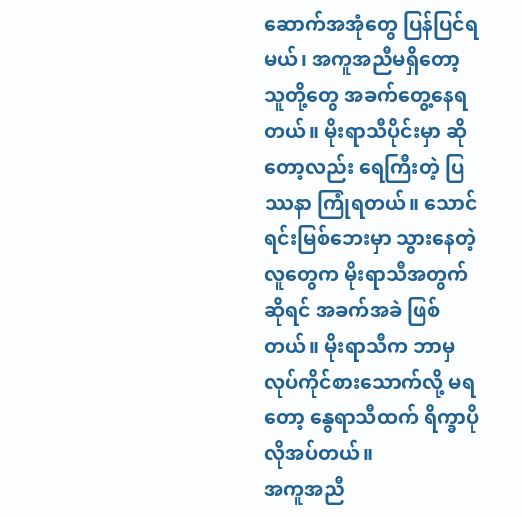ဆောက်အအုံတွေ ပြန်ပြင်ရမယ်၊ အကူအညီမရှိတော့ သူတို့တွေ အခက်တွေ့နေရတယ်။ မိုးရာသီပိုင်းမှာ ဆိုတော့လည်း ရေကြီးတဲ့ ပြဿနာ ကြုံရတယ်။ သောင်ရင်းမြစ်ဘေးမှာ သွားနေတဲ့ လူတွေက မိုးရာသီအတွက်ဆိုရင် အခက်အခဲ ဖြစ်တယ်။ မိုးရာသီက ဘာမှ လုပ်ကိုင်စားသောက်လို့ မရတော့ နွေရာသီထက် ရိက္ခာပိုလိုအပ်တယ်။
အကူအညီ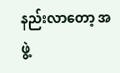နည်းလာတော့ အဖွဲ့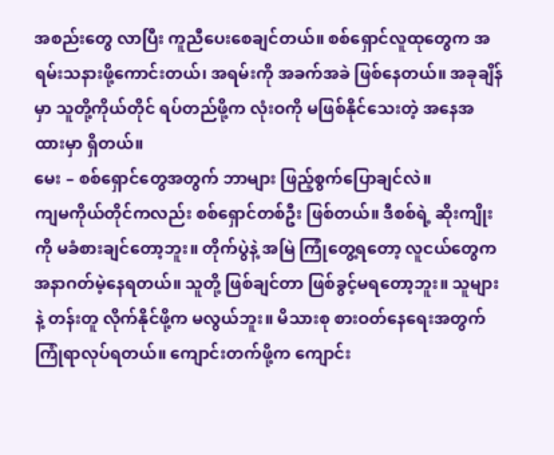အစည်းတွေ လာပြီး ကူညီပေးစေချင်တယ်။ စစ်ရှောင်လူထုတွေက အရမ်းသနားဖို့ကောင်းတယ်၊ အရမ်းကို အခက်အခဲ ဖြစ်နေတယ်။ အခုချိန်မှာ သူတို့ကိုယ်တိုင် ရပ်တည်ဖို့က လုံးဝကို မဖြစ်နိုင်သေးတဲ့ အနေအထားမှာ ရှိတယ်။
မေး – စစ်ရှောင်တွေအတွက် ဘာများ ဖြည့်စွက်ပြောချင်လဲ။
ကျမကိုယ်တိုင်ကလည်း စစ်ရှောင်တစ်ဦး ဖြစ်တယ်။ ဒီစစ်ရဲ့ ဆိုးကျိုးကို မခံစားချင်တော့ဘူး။ တိုက်ပွဲနဲ့ အမြဲ ကြုံတွေ့ရတော့ လူငယ်တွေက အနာဂတ်မဲ့နေရတယ်။ သူတို့ ဖြစ်ချင်တာ ဖြစ်ခွင့်မရတော့ဘူး။ သူများနဲ့ တန်းတူ လိုက်နိုင်ဖို့က မလွယ်ဘူး။ မိသားစု စားဝတ်နေရေးအတွက် ကြုံရာလုပ်ရတယ်။ ကျောင်းတက်ဖို့က ကျောင်း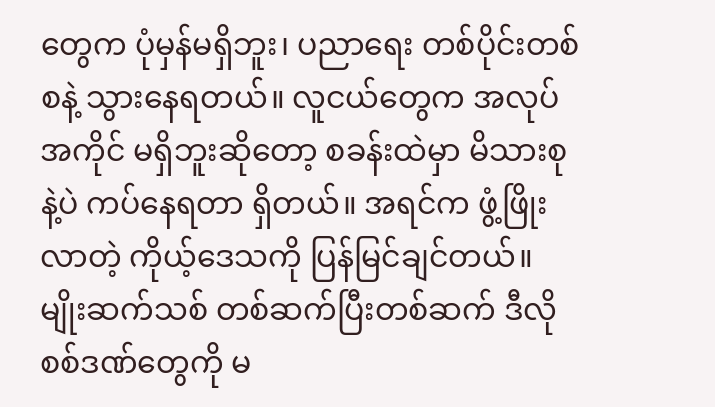တွေက ပုံမှန်မရှိဘူး၊ ပညာရေး တစ်ပိုင်းတစ်စနဲ့ သွားနေရတယ်။ လူငယ်တွေက အလုပ်အကိုင် မရှိဘူးဆိုတော့ စခန်းထဲမှာ မိသားစုနဲ့ပဲ ကပ်နေရတာ ရှိတယ်။ အရင်က ဖွံ့ဖြိုးလာတဲ့ ကိုယ့်ဒေသကို ပြန်မြင်ချင်တယ်။ မျိုးဆက်သစ် တစ်ဆက်ပြီးတစ်ဆက် ဒီလို စစ်ဒဏ်တွေကို မ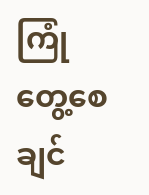ကြုံတွေ့စေချင်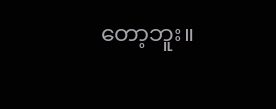တော့ဘူး။